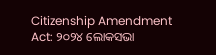Citizenship Amendment Act: ୨୦୨୪ ଲୋକସଭା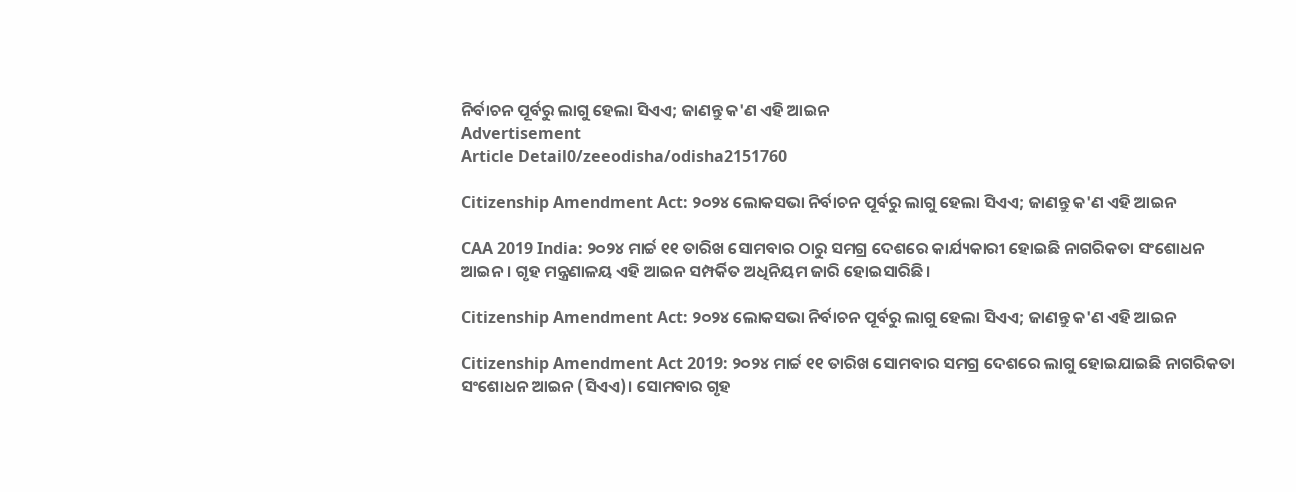ନିର୍ବାଚନ ପୂର୍ବରୁ ଲାଗୁ ହେଲା ସିଏଏ; ଜାଣନ୍ତୁ କ'ଣ ଏହି ଆଇନ
Advertisement
Article Detail0/zeeodisha/odisha2151760

Citizenship Amendment Act: ୨୦୨୪ ଲୋକସଭା ନିର୍ବାଚନ ପୂର୍ବରୁ ଲାଗୁ ହେଲା ସିଏଏ; ଜାଣନ୍ତୁ କ'ଣ ଏହି ଆଇନ

CAA 2019 India: ୨୦୨୪ ମାର୍ଚ୍ଚ ୧୧ ତାରିଖ ସୋମବାର ଠାରୁ ସମଗ୍ର ଦେଶରେ କାର୍ଯ୍ୟକାରୀ ହୋଇଛି ନାଗରିକତା ସଂଶୋଧନ ଆଇନ। ଗୃହ ମନ୍ତ୍ରଣାଳୟ ଏହି ଆଇନ ସମ୍ପର୍କିତ ଅଧିନିୟମ ଜାରି ହୋଇସାରିଛି।

Citizenship Amendment Act: ୨୦୨୪ ଲୋକସଭା ନିର୍ବାଚନ ପୂର୍ବରୁ ଲାଗୁ ହେଲା ସିଏଏ; ଜାଣନ୍ତୁ କ'ଣ ଏହି ଆଇନ

Citizenship Amendment Act 2019: ୨୦୨୪ ମାର୍ଚ୍ଚ ୧୧ ତାରିଖ ସୋମବାର ସମଗ୍ର ଦେଶରେ ଲାଗୁ ହୋଇଯାଇଛି ନାଗରିକତା ସଂଶୋଧନ ଆଇନ (ସିଏଏ)। ସୋମବାର ଗୃହ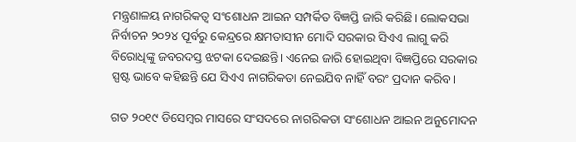ମନ୍ତ୍ରଣାଳୟ ନାଗରିକତ୍ୱ ସଂଶୋଧନ ଆଇନ ସମ୍ପର୍କିତ ବିଜ୍ଞପ୍ତି ଜାରି କରିଛି। ଲୋକସଭା ନିର୍ବାଚନ ୨୦୨୪ ପୂର୍ବରୁ କେନ୍ଦ୍ରରେ କ୍ଷମତାସୀନ ମୋଦି ସରକାର ସିଏଏ ଲାଗୁ କରି ବିରୋଧିଙ୍କୁ ଜବରଦସ୍ତ ଝଟକା ଦେଇଛନ୍ତି। ଏନେଇ ଜାରି ହୋଇଥିବା ବିଜ୍ଞପ୍ତିରେ ସରକାର ସ୍ପଷ୍ଟ ଭାବେ କହିଛନ୍ତି ଯେ ସିଏଏ ନାଗରିକତା ନେଇଯିବ ନାହିଁ ବରଂ ପ୍ରଦାନ କରିବ।

ଗତ ୨୦୧୯ ଡିସେମ୍ବର ମାସରେ ସଂସଦରେ ନାଗରିକତା ସଂଶୋଧନ ଆଇନ ଅନୁମୋଦନ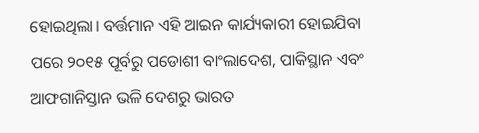ହୋଇଥିଲା। ବର୍ତ୍ତମାନ ଏହି ଆଇନ କାର୍ଯ୍ୟକାରୀ ହୋଇଯିବା ପରେ ୨୦୧୫ ପୂର୍ବରୁ ପଡୋଶୀ ବାଂଲାଦେଶ, ପାକିସ୍ଥାନ ଏବଂ ଆଫଗାନିସ୍ତାନ ଭଳି ଦେଶରୁ ଭାରତ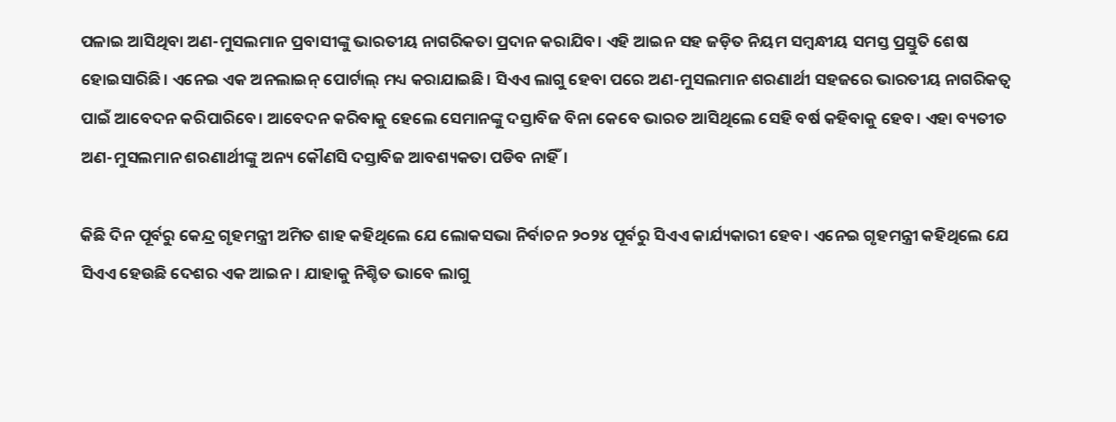ପଳାଇ ଆସିଥିବା ଅଣ-ମୁସଲମାନ ପ୍ରବାସୀଙ୍କୁ ଭାରତୀୟ ନାଗରିକତା ପ୍ରଦାନ କରାଯିବ। ଏହି ଆଇନ ସହ ଜଡ଼ିତ ନିୟମ ସମ୍ବନ୍ଧୀୟ ସମସ୍ତ ପ୍ରସ୍ତୁତି ଶେଷ ହୋଇସାରିଛି। ଏନେଇ ଏକ ଅନଲାଇନ୍ ପୋର୍ଟାଲ୍ ମଧ୍ୟ କରାଯାଇଛି। ସିଏଏ ଲାଗୁ ହେବା ପରେ ଅଣ-ମୁସଲମାନ ଶରଣାର୍ଥୀ ସହଜରେ ଭାରତୀୟ ନାଗରିକତ୍ୱ ପାଇଁ ଆବେଦନ କରିପାରିବେ। ଆବେଦନ କରିବାକୁ ହେଲେ ସେମାନଙ୍କୁ ଦସ୍ତାବିଜ ବିନା କେବେ ଭାରତ ଆସିଥିଲେ ସେହି ବର୍ଷ କହିବାକୁ ହେବ। ଏହା ବ୍ୟତୀତ ଅଣ-ମୁସଲମାନ ଶରଣାର୍ଥୀଙ୍କୁ ଅନ୍ୟ କୌଣସି ଦସ୍ତାବିଜ ଆବଶ୍ୟକତା ପଡିବ ନାହିଁ।

କିଛି ଦିନ ପୂର୍ବରୁ କେନ୍ଦ୍ର ଗୃହମନ୍ତ୍ରୀ ଅମିତ ଶାହ କହିଥିଲେ ଯେ ଲୋକସଭା ନିର୍ବାଚନ ୨୦୨୪ ପୂର୍ବରୁ ସିଏଏ କାର୍ଯ୍ୟକାରୀ ହେବ। ଏନେଇ ଗୃହମନ୍ତ୍ରୀ କହିଥିଲେ ଯେ ସିଏଏ ହେଉଛି ଦେଶର ଏକ ଆଇନ। ଯାହାକୁ ନିଶ୍ଚିତ ଭାବେ ଲାଗୁ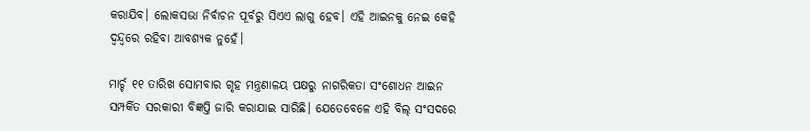କରାଯିବ। ଲୋକସଭା ନିର୍ବାଚନ ପୂର୍ବରୁ ସିଏଏ ଲାଗୁ ହେବ। ଏହି ଆଇନକୁ ନେଇ କେହି ଦ୍ୱନ୍ଦ୍ୱରେ ରହିବା ଆବଶ୍ୟକ ନୁହେଁ।

ମାର୍ଚ୍ଚ ୧୧ ତାରିଖ ସୋମବାର ଗୃହ ମନ୍ତ୍ରଣାଳୟ ପକ୍ଷରୁ ନାଗରିକତା ସଂଶୋଧନ ଆଇନ ସମ୍ପର୍କିତ ସରକାରୀ ବିଜ୍ଞପ୍ତି ଜାରି କରାଯାଇ ସାରିଛି। ଯେତେବେଳେ ଏହି ବିଲ୍ ସଂସଦରେ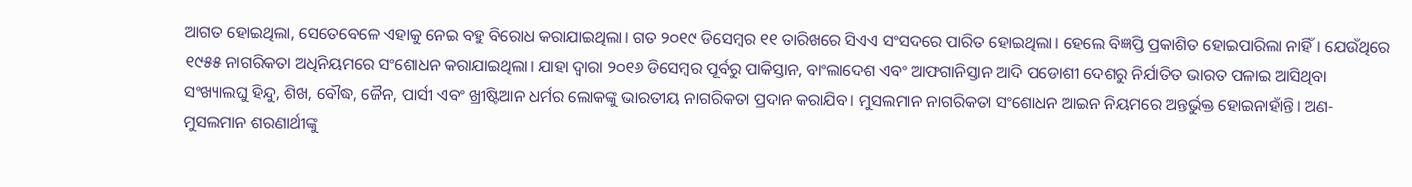ଆଗତ ହୋଇଥିଲା, ସେତେବେଳେ ଏହାକୁ ନେଇ ବହୁ ବିରୋଧ କରାଯାଇଥିଲା। ଗତ ୨୦୧୯ ଡିସେମ୍ବର ୧୧ ତାରିଖରେ ସିଏଏ ସଂସଦରେ ପାରିତ ହୋଇଥିଲା। ହେଲେ ବିଜ୍ଞପ୍ତି ପ୍ରକାଶିତ ହୋଇପାରିଲା ନାହିଁ। ଯେଉଁଥିରେ ୧୯୫୫ ନାଗରିକତା ଅଧିନିୟମରେ ସଂଶୋଧନ କରାଯାଇଥିଲା। ଯାହା ଦ୍ୱାରା ୨୦୧୬ ଡିସେମ୍ବର ପୂର୍ବରୁ ପାକିସ୍ତାନ, ବାଂଲାଦେଶ ଏବଂ ଆଫଗାନିସ୍ତାନ ଆଦି ପଡୋଶୀ ଦେଶରୁ ନିର୍ଯାତିତ ଭାରତ ପଳାଇ ଆସିଥିବା ସଂଖ୍ୟାଲଘୁ ହିନ୍ଦୁ, ଶିଖ, ବୌଦ୍ଧ, ଜୈନ, ପାର୍ସୀ ଏବଂ ଖ୍ରୀଷ୍ଟିଆନ ଧର୍ମର ଲୋକଙ୍କୁ ଭାରତୀୟ ନାଗରିକତା ପ୍ରଦାନ କରାଯିବ। ମୁସଲମାନ ନାଗରିକତା ସଂଶୋଧନ ଆଇନ ନିୟମରେ ଅନ୍ତର୍ଭୁକ୍ତ ହୋଇନାହାଁନ୍ତି। ଅଣ-ମୁସଲମାନ ଶରଣାର୍ଥୀଙ୍କୁ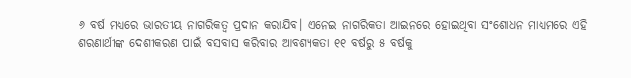୬ ବର୍ଷ ମଧ୍ୟରେ ଭାରତୀୟ ନାଗରିକତ୍ୱ ପ୍ରଦାନ କରାଯିବ। ଏନେଇ ନାଗରିକତା ଆଇନରେ ହୋଇଥିବା ସଂଶୋଧନ ମାଧ୍ୟମରେ ଏହି ଶରଣାର୍ଥୀଙ୍କ ଦେଶୀକରଣ ପାଇଁ ବସବାସ କରିବାର ଆବଶ୍ୟକତା ୧୧ ବର୍ଷରୁ ୫ ବର୍ଷକୁ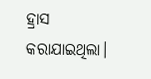ହ୍ରାସ କରାଯାଇଥିଲା।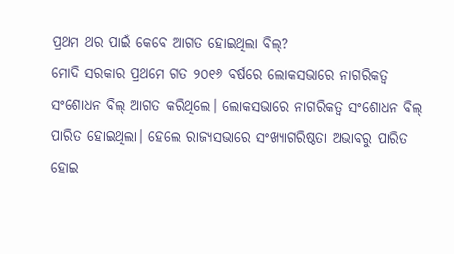ପ୍ରଥମ ଥର ପାଇଁ କେବେ ଆଗତ ହୋଇଥିଲା ବିଲ୍?
ମୋଦି ସରକାର ପ୍ରଥମେ ଗତ ୨୦୧୬ ବର୍ଷରେ ଲୋକସଭାରେ ନାଗରିକତ୍ୱ ସଂଶୋଧନ ବିଲ୍ ଆଗତ କରିଥିଲେ। ଲୋକସଭାରେ ନାଗରିକତ୍ୱ ସଂଶୋଧନ ବିଲ୍ ପାରିତ ହୋଇଥିଲା। ହେଲେ ରାଜ୍ୟସଭାରେ ସଂଖ୍ୟାଗରିଷ୍ଠତା ଅଭାବରୁ ପାରିତ ହୋଇ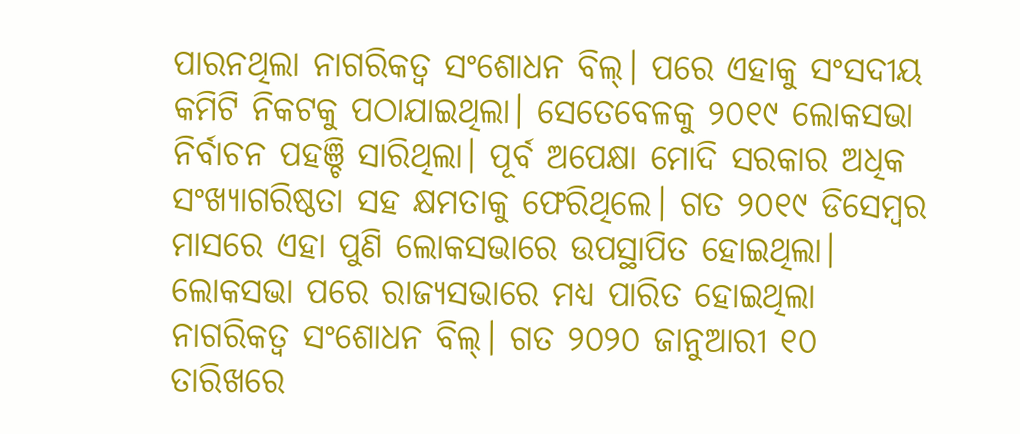ପାରନଥିଲା ନାଗରିକତ୍ୱ ସଂଶୋଧନ ବିଲ୍। ପରେ ଏହାକୁ ସଂସଦୀୟ କମିଟି ନିକଟକୁ ପଠାଯାଇଥିଲା। ସେତେବେଳକୁ ୨୦୧୯ ଲୋକସଭା ନିର୍ବାଚନ ପହଞ୍ଚି ସାରିଥିଲା। ପୂର୍ବ ଅପେକ୍ଷା ମୋଦି ସରକାର ଅଧିକ ସଂଖ୍ୟାଗରିଷ୍ଠତା ସହ କ୍ଷମତାକୁ ଫେରିଥିଲେ। ଗତ ୨୦୧୯ ଡିସେମ୍ବର ମାସରେ ଏହା ପୁଣି ଲୋକସଭାରେ ଉପସ୍ଥାପିତ ହୋଇଥିଲା। ଲୋକସଭା ପରେ ରାଜ୍ୟସଭାରେ ମଧ୍ୟ ପାରିତ ହୋଇଥିଲା ନାଗରିକତ୍ୱ ସଂଶୋଧନ ବିଲ୍। ଗତ ୨୦୨୦ ଜାନୁଆରୀ ୧୦ ତାରିଖରେ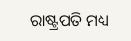ରାଷ୍ଟ୍ରପତି ମଧ୍ୟ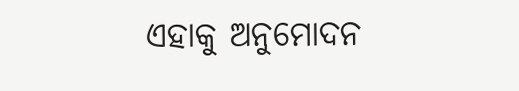ଏହାକୁ ଅନୁମୋଦନ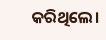କରିଥିଲେ।